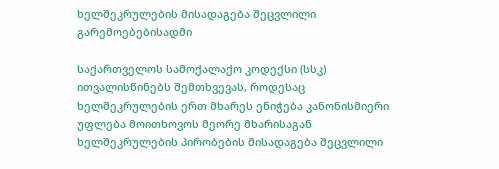ხელშეკრულების მისადაგება შეცვლილი გარემოებებისადმი

საქართველოს სამოქალაქო კოდექსი (სსკ) ითვალისწინებს შემთხვევას, როდესაც ხელშეკრულების ერთ მხარეს ენიჭება კანონისმიერი უფლება მოითხოვოს მეორე მხარისაგან ხელშეკრულების პირობების მისადაგება შეცვლილი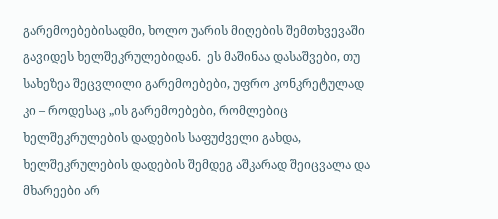გარემოებებისადმი, ხოლო უარის მიღების შემთხვევაში გავიდეს ხელშეკრულებიდან.  ეს მაშინაა დასაშვები, თუ სახეზეა შეცვლილი გარემოებები, უფრო კონკრეტულად კი – როდესაც „ის გარემოებები, რომლებიც ხელშეკრულების დადების საფუძველი გახდა, ხელშეკრულების დადების შემდეგ აშკარად შეიცვალა და მხარეები არ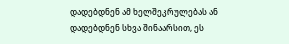დადებდნენ ამ ხელშეკრულებას ან დადებდნენ სხვა შინაარსით, ეს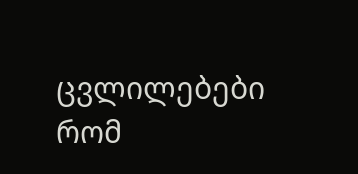ცვლილებები რომ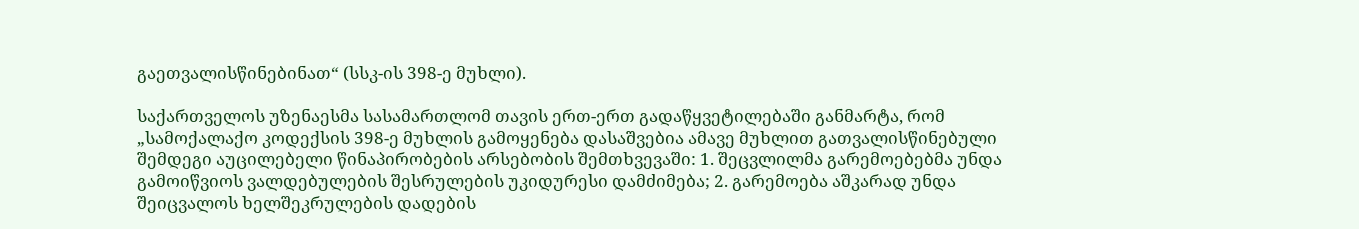გაეთვალისწინებინათ“ (სსკ-ის 398-ე მუხლი).

საქართველოს უზენაესმა სასამართლომ თავის ერთ-ერთ გადაწყვეტილებაში განმარტა, რომ „სამოქალაქო კოდექსის 398-ე მუხლის გამოყენება დასაშვებია ამავე მუხლით გათვალისწინებული შემდეგი აუცილებელი წინაპირობების არსებობის შემთხვევაში: 1. შეცვლილმა გარემოებებმა უნდა გამოიწვიოს ვალდებულების შესრულების უკიდურესი დამძიმება; 2. გარემოება აშკარად უნდა შეიცვალოს ხელშეკრულების დადების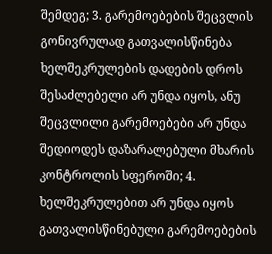შემდეგ; 3. გარემოებების შეცვლის გონივრულად გათვალისწინება ხელშეკრულების დადების დროს შესაძლებელი არ უნდა იყოს, ანუ შეცვლილი გარემოებები არ უნდა შედიოდეს დაზარალებული მხარის კონტროლის სფეროში; 4. ხელშეკრულებით არ უნდა იყოს გათვალისწინებული გარემოებების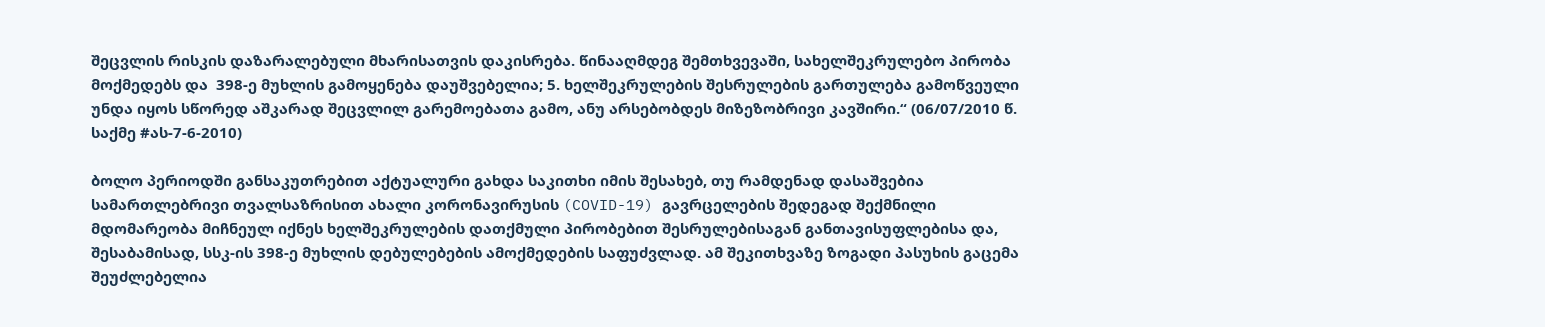შეცვლის რისკის დაზარალებული მხარისათვის დაკისრება. წინააღმდეგ შემთხვევაში, სახელშეკრულებო პირობა მოქმედებს და  398-ე მუხლის გამოყენება დაუშვებელია; 5. ხელშეკრულების შესრულების გართულება გამოწვეული უნდა იყოს სწორედ აშკარად შეცვლილ გარემოებათა გამო, ანუ არსებობდეს მიზეზობრივი კავშირი.“ (06/07/2010 წ. საქმე #ას-7-6-2010)

ბოლო პერიოდში განსაკუთრებით აქტუალური გახდა საკითხი იმის შესახებ, თუ რამდენად დასაშვებია სამართლებრივი თვალსაზრისით ახალი კორონავირუსის (COVID-19) გავრცელების შედეგად შექმნილი მდომარეობა მიჩნეულ იქნეს ხელშეკრულების დათქმული პირობებით შესრულებისაგან განთავისუფლებისა და, შესაბამისად, სსკ-ის 398-ე მუხლის დებულებების ამოქმედების საფუძვლად. ამ შეკითხვაზე ზოგადი პასუხის გაცემა შეუძლებელია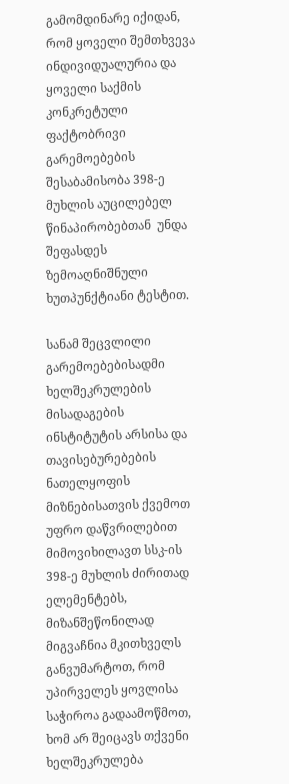გამომდინარე იქიდან, რომ ყოველი შემთხვევა ინდივიდუალურია და ყოველი საქმის კონკრეტული ფაქტობრივი გარემოებების შესაბამისობა 398-ე მუხლის აუცილებელ წინაპირობებთან  უნდა შეფასდეს ზემოაღნიშნული ხუთპუნქტიანი ტესტით.

სანამ შეცვლილი გარემოებებისადმი ხელშეკრულების მისადაგების ინსტიტუტის არსისა და თავისებურებების ნათელყოფის მიზნებისათვის ქვემოთ უფრო დაწვრილებით მიმოვიხილავთ სსკ-ის 398-ე მუხლის ძირითად ელემენტებს, მიზანშეწონილად მიგვაჩნია მკითხველს განვუმარტოთ, რომ უპირველეს ყოვლისა საჭიროა გადაამოწმოთ, ხომ არ შეიცავს თქვენი ხელშეკრულება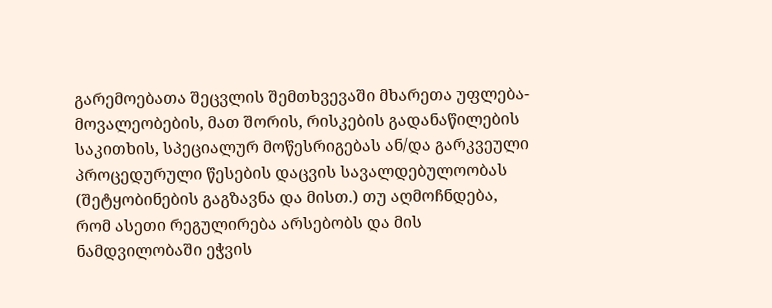გარემოებათა შეცვლის შემთხვევაში მხარეთა უფლება-მოვალეობების, მათ შორის, რისკების გადანაწილების საკითხის, სპეციალურ მოწესრიგებას ან/და გარკვეული პროცედურული წესების დაცვის სავალდებულოობას (შეტყობინების გაგზავნა და მისთ.) თუ აღმოჩნდება, რომ ასეთი რეგულირება არსებობს და მის ნამდვილობაში ეჭვის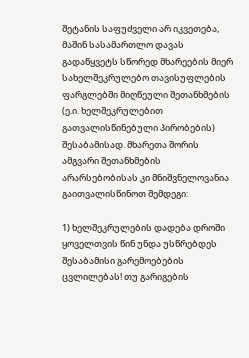შეტანის საფუძველი არ იკვეთება, მაშინ სასამართლო დავას გადაწყვეტს სწორედ მხარეების მიერ სახელშეკრულებო თავისუფლების ფარგლებში მიღწეული შეთანხმების (ე.ი. ხელშეკრულებით გათვალისწინებული პირობების) შესაბამისად. მხარეთა შორის ამგვარი შეთანხმების არარსებობისას კი მნიშვნელოვანია გაითვალისწინოთ შემდეგი:

1) ხელშეკრულების დადება დროში ყოველთვის წინ უნდა უსწრებდეს შესაბამისი გარემოებების ცვლილებას! თუ გარიგების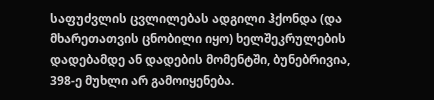საფუძვლის ცვლილებას ადგილი ჰქონდა (და მხარეთათვის ცნობილი იყო) ხელშეკრულების დადებამდე ან დადების მომენტში, ბუნებრივია, 398-ე მუხლი არ გამოიყენება.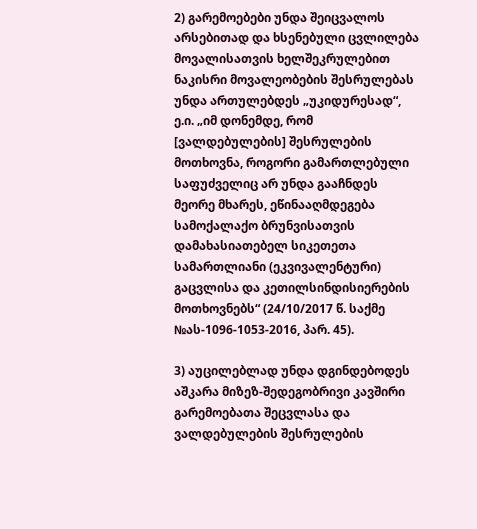2) გარემოებები უნდა შეიცვალოს არსებითად და ხსენებული ცვლილება მოვალისათვის ხელშეკრულებით ნაკისრი მოვალეობების შესრულებას უნდა ართულებდეს „უკიდურესად“, ე.ი. „იმ დონემდე, რომ [ვალდებულების] შესრულების მოთხოვნა, როგორი გამართლებული საფუძველიც არ უნდა გააჩნდეს მეორე მხარეს, ეწინააღმდეგება სამოქალაქო ბრუნვისათვის დამახასიათებელ სიკეთეთა სამართლიანი (ეკვივალენტური) გაცვლისა და კეთილსინდისიერების მოთხოვნებს“ (24/10/2017 წ. საქმე №ას-1096-1053-2016, პარ. 45).

3) აუცილებლად უნდა დგინდებოდეს აშკარა მიზეზ-შედეგობრივი კავშირი გარემოებათა შეცვლასა და ვალდებულების შესრულების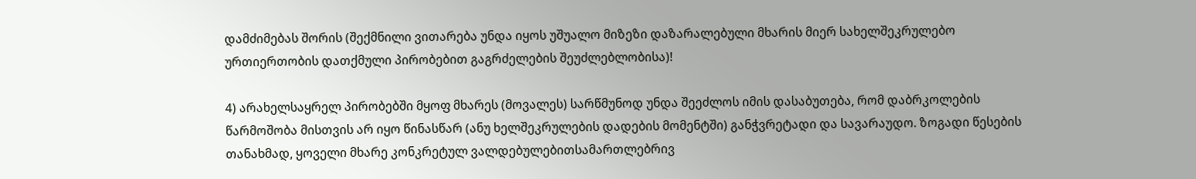დამძიმებას შორის (შექმნილი ვითარება უნდა იყოს უშუალო მიზეზი დაზარალებული მხარის მიერ სახელშეკრულებო ურთიერთობის დათქმული პირობებით გაგრძელების შეუძლებლობისა)!

4) არახელსაყრელ პირობებში მყოფ მხარეს (მოვალეს) სარწმუნოდ უნდა შეეძლოს იმის დასაბუთება, რომ დაბრკოლების წარმოშობა მისთვის არ იყო წინასწარ (ანუ ხელშეკრულების დადების მომენტში) განჭვრეტადი და სავარაუდო. ზოგადი წესების თანახმად, ყოველი მხარე კონკრეტულ ვალდებულებითსამართლებრივ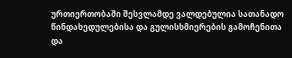ურთიერთობაში შესვლამდე ვალდებულია სათანადო წინდახედულებისა და გულისხმიერების გამოჩენითა და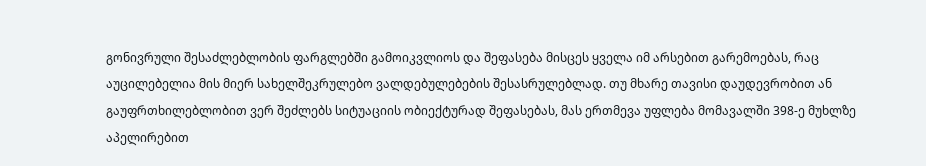გონივრული შესაძლებლობის ფარგლებში გამოიკვლიოს და შეფასება მისცეს ყველა იმ არსებით გარემოებას, რაც აუცილებელია მის მიერ სახელშეკრულებო ვალდებულებების შესასრულებლად. თუ მხარე თავისი დაუდევრობით ან გაუფრთხილებლობით ვერ შეძლებს სიტუაციის ობიექტურად შეფასებას, მას ერთმევა უფლება მომავალში 398-ე მუხლზე აპელირებით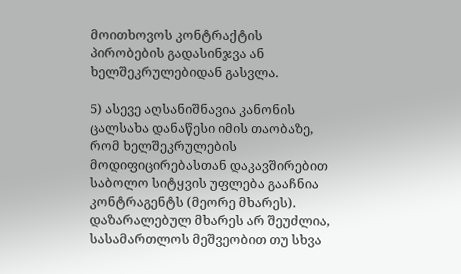მოითხოვოს კონტრაქტის პირობების გადასინჯვა ან ხელშეკრულებიდან გასვლა.

5) ასევე აღსანიშნავია კანონის ცალსახა დანაწესი იმის თაობაზე, რომ ხელშეკრულების მოდიფიცირებასთან დაკავშირებით საბოლო სიტყვის უფლება გააჩნია კონტრაგენტს (მეორე მხარეს). დაზარალებულ მხარეს არ შეუძლია, სასამართლოს მეშვეობით თუ სხვა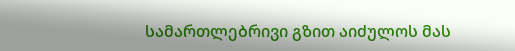სამართლებრივი გზით აიძულოს მას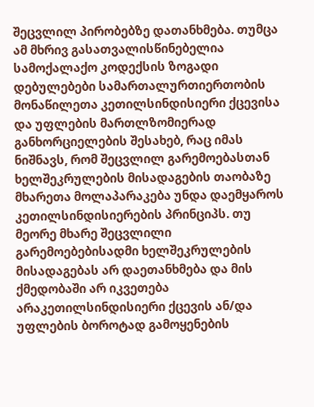შეცვლილ პირობებზე დათანხმება. თუმცა ამ მხრივ გასათვალისწინებელია სამოქალაქო კოდექსის ზოგადი დებულებები სამართალურთიერთობის მონაწილეთა კეთილსინდისიერი ქცევისა და უფლების მართლზომიერად განხორციელების შესახებ, რაც იმას ნიშნავს, რომ შეცვლილ გარემოებასთან ხელშეკრულების მისადაგების თაობაზე მხარეთა მოლაპარაკება უნდა დაემყაროს კეთილსინდისიერების პრინციპს. თუ მეორე მხარე შეცვლილი გარემოებებისადმი ხელშეკრულების მისადაგებას არ დაეთანხმება და მის ქმედობაში არ იკვეთება არაკეთილსინდისიერი ქცევის ან/და უფლების ბოროტად გამოყენების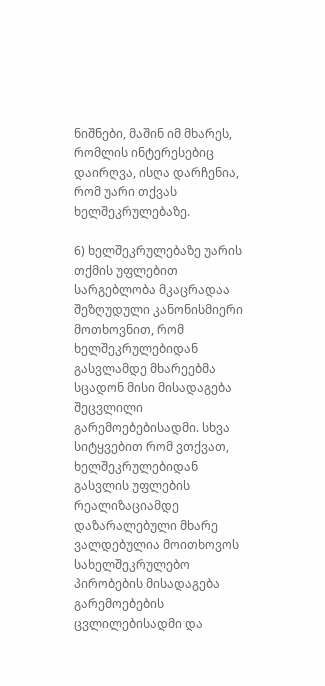ნიშნები, მაშინ იმ მხარეს, რომლის ინტერესებიც დაირღვა, ისღა დარჩენია, რომ უარი თქვას ხელშეკრულებაზე.

6) ხელშეკრულებაზე უარის თქმის უფლებით სარგებლობა მკაცრადაა შეზღუდული კანონისმიერი მოთხოვნით, რომ ხელშეკრულებიდან გასვლამდე მხარეებმა სცადონ მისი მისადაგება შეცვლილი გარემოებებისადმი. სხვა სიტყვებით რომ ვთქვათ, ხელშეკრულებიდან გასვლის უფლების რეალიზაციამდე დაზარალებული მხარე ვალდებულია მოითხოვოს სახელშეკრულებო პირობების მისადაგება გარემოებების ცვლილებისადმი და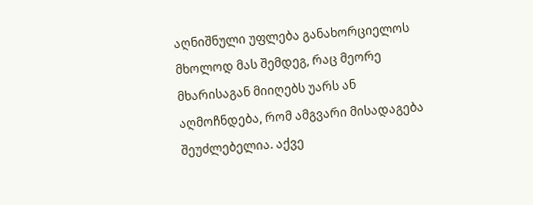აღნიშნული უფლება განახორციელოს მხოლოდ მას შემდეგ, რაც მეორე მხარისაგან მიიღებს უარს ან აღმოჩნდება, რომ ამგვარი მისადაგება შეუძლებელია. აქვე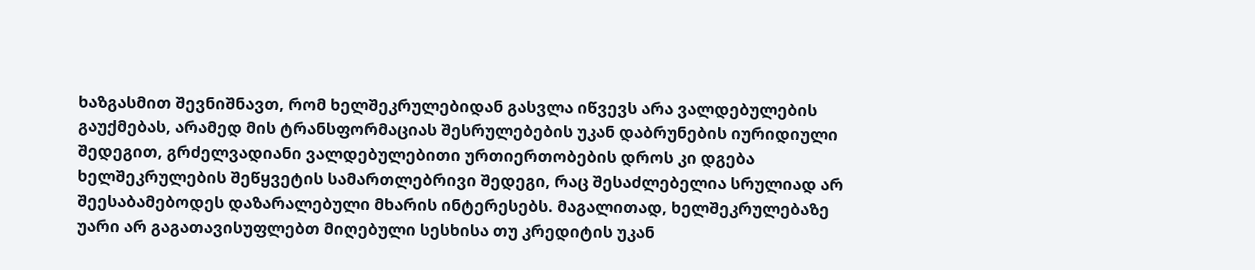ხაზგასმით შევნიშნავთ, რომ ხელშეკრულებიდან გასვლა იწვევს არა ვალდებულების გაუქმებას, არამედ მის ტრანსფორმაციას შესრულებების უკან დაბრუნების იურიდიული შედეგით, გრძელვადიანი ვალდებულებითი ურთიერთობების დროს კი დგება ხელშეკრულების შეწყვეტის სამართლებრივი შედეგი, რაც შესაძლებელია სრულიად არ შეესაბამებოდეს დაზარალებული მხარის ინტერესებს. მაგალითად, ხელშეკრულებაზე უარი არ გაგათავისუფლებთ მიღებული სესხისა თუ კრედიტის უკან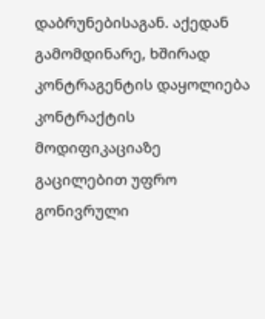დაბრუნებისაგან. აქედან გამომდინარე, ხშირად კონტრაგენტის დაყოლიება კონტრაქტის მოდიფიკაციაზე გაცილებით უფრო გონივრული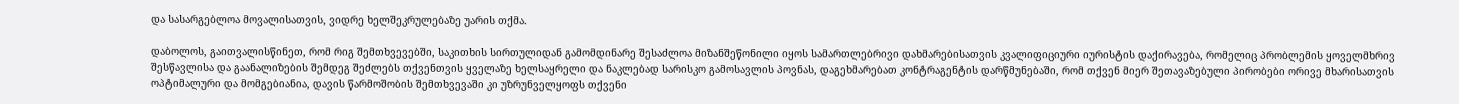და სასარგებლოა მოვალისათვის, ვიდრე ხელშეკრულებაზე უარის თქმა.

დაბოლოს, გაითვალისწინეთ, რომ რიგ შემთხვევებში, საკითხის სირთულიდან გამომდინარე შესაძლოა მიზანშეწონილი იყოს სამართლებრივი დახმარებისათვის კვალიფიციური იურისტის დაქირავება, რომელიც პრობლემის ყოველმხრივ შესწავლისა და გაანალიზების შემდეგ შეძლებს თქვენთვის ყველაზე ხელსაყრელი და ნაკლებად სარისკო გამოსავლის პოვნას, დაგეხმარებათ კონტრაგენტის დარწმუნებაში, რომ თქვენ მიერ შეთავაზებული პირობები ორივე მხარისათვის ოპტიმალური და მომგებიანია, დავის წარმოშობის შემთხვევაში კი უზრუნველყოფს თქვენი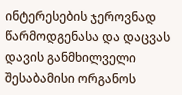ინტერესების ჯეროვნად წარმოდგენასა და დაცვას დავის განმხილველი შესაბამისი ორგანოს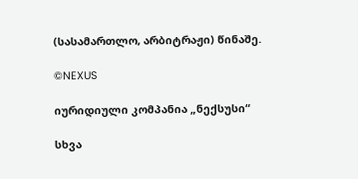(სასამართლო, არბიტრაჟი) წინაშე.

©NEXUS

იურიდიული კომპანია „ნექსუსი“

სხვა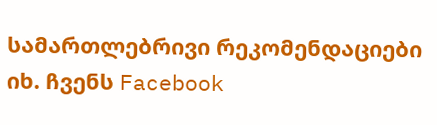სამართლებრივი რეკომენდაციები იხ. ჩვენს Facebook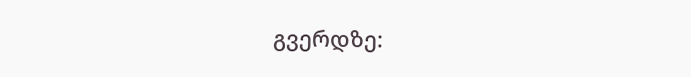გვერდზე: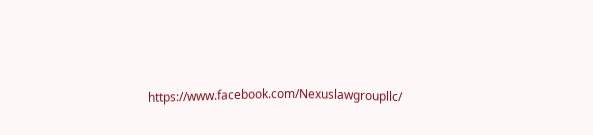https://www.facebook.com/Nexuslawgroupllc/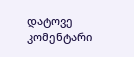დატოვე კომენტარი